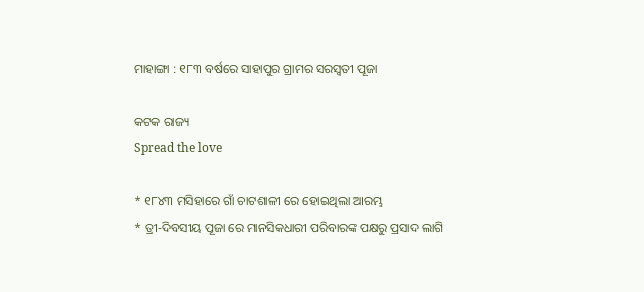ମାହାଙ୍ଗା : ୧୮୩ ବର୍ଷରେ ସାହାପୁର ଗ୍ରାମର ସରସ୍ଵତୀ ପୂଜା

କଟକ ରାଜ୍ୟ
Spread the love

* ୧୮୪୩ ମସିହାରେ ଗାଁ ଚାଟଶାଳୀ ରେ ହୋଇଥିଲା ଆରମ୍ଭ
* ତ୍ରୀ-ଦିବସୀୟ ପୂଜା ରେ ମାନସିକଧାରୀ ପରିବାରଙ୍କ ପକ୍ଷରୁ ପ୍ରସାଦ ଲାଗି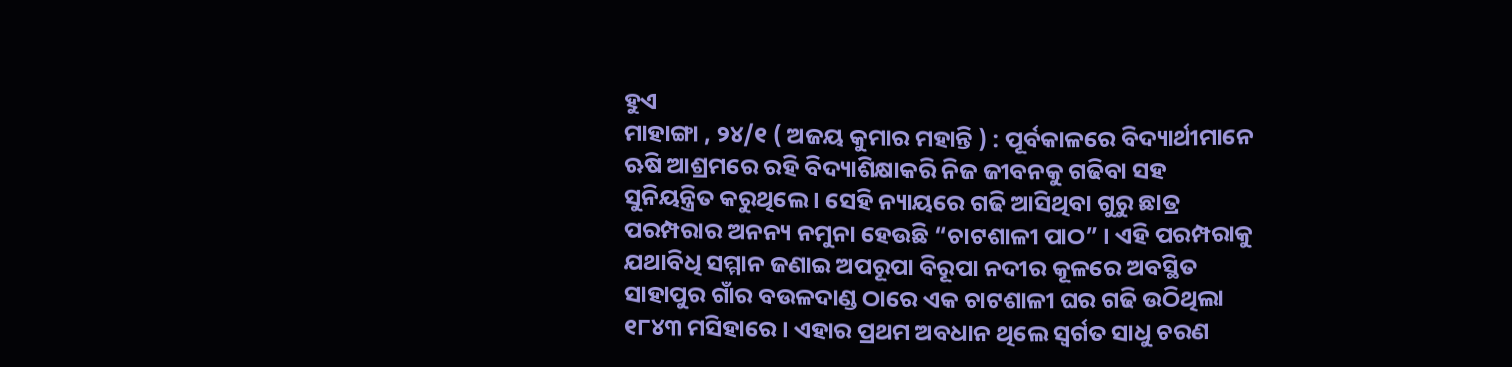ହୁଏ
ମାହାଙ୍ଗା , ୨୪/୧ ( ଅଜୟ କୁମାର ମହାନ୍ତି ) : ପୂର୍ବକାଳରେ ବିଦ୍ୟାର୍ଥୀମାନେ ଋଷି ଆଶ୍ରମରେ ରହି ବିଦ୍ୟାଶିକ୍ଷାକରି ନିଜ ଜୀବନକୁ ଗଢିବା ସହ ସୁନିୟନ୍ତ୍ରିତ କରୁଥିଲେ । ସେହି ନ୍ୟାୟରେ ଗଢି ଆସିଥିବା ଗୁରୁ ଛାତ୍ର ପରମ୍ପରାର ଅନନ୍ୟ ନମୁନା ହେଉଛି “ଚାଟଶାଳୀ ପାଠ” । ଏହି ପରମ୍ପରାକୁ ଯଥାବିଧି ସମ୍ମାନ ଜଣାଇ ଅପରୂପା ବିରୂପା ନଦୀର କୂଳରେ ଅବସ୍ଥିତ ସାହାପୁର ଗାଁର ବଉଳଦାଣ୍ଡ ଠାରେ ଏକ ଚାଟଶାଳୀ ଘର ଗଢି ଉଠିଥିଲା ୧୮୪୩ ମସିହାରେ । ଏହାର ପ୍ରଥମ ଅବଧାନ ଥିଲେ ସ୍ବର୍ଗତ ସାଧୁ ଚରଣ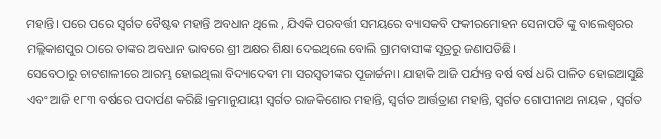ମହାନ୍ତି। ପରେ ପରେ ସ୍ବର୍ଗତ ବୈଷ୍ଟଵ ମହାନ୍ତି ଅବଧାନ ଥିଲେ , ଯିଏକି ପରବର୍ତ୍ତୀ ସମୟରେ ବ୍ୟାସକବି ଫକୀରମୋହନ ସେନାପତି ଙ୍କୁ ବାଲେଶ୍ଵରର ମଲ୍ଲିକାଶପୁର ଠାରେ ତାଙ୍କର ଅବଧାନ ଭାବରେ ଶ୍ରୀ ଅକ୍ଷର ଶିକ୍ଷା ଦେଇଥିଲେ ବୋଲି ଗ୍ରାମବାସୀଙ୍କ ସୂତ୍ରରୁ ଜଣାପଡିଛି।
ସେବେଠାରୁ ଚାଟଶାଳୀରେ ଆରମ୍ଭ ହୋଇଥିଲା ବିଦ୍ୟାଦେଵୀ ମା ସରସ୍ଵତୀଙ୍କର ପୂଜାର୍ଚ୍ଚନା। ଯାହାକି ଆଜି ପର୍ଯ୍ୟନ୍ତ ବର୍ଷ ବର୍ଷ ଧରି ପାଳିତ ହୋଇଆସୁଛି ଏବଂ ଆଜି ୧୮୩ ବର୍ଷରେ ପଦାର୍ପଣ କରିଛି।କ୍ରମାନୁଯାୟୀ ସ୍ବର୍ଗତ ରାଜକିଶୋର ମହାନ୍ତି, ସ୍ବର୍ଗତ ଆର୍ତ୍ତତ୍ରାଣ ମହାନ୍ତି, ସ୍ବର୍ଗତ ଗୋପୀନାଥ ନାୟକ , ସ୍ବର୍ଗତ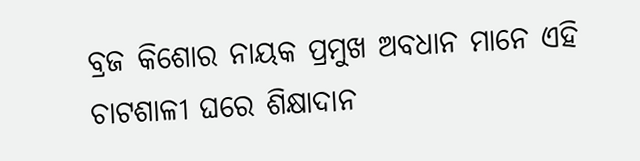ବ୍ରଜ କିଶୋର ନାୟକ ପ୍ରମୁଖ ଅବଧାନ ମାନେ ଏହି ଚାଟଶାଳୀ ଘରେ ଶିକ୍ଷାଦାନ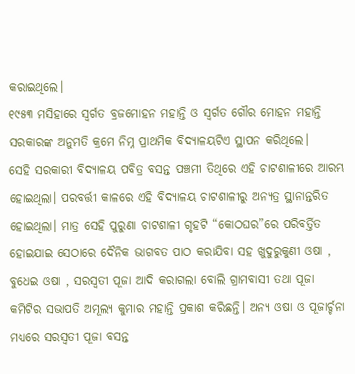କରାଇଥିଲେ।
୧୯୫୩ ମସିହାରେ ସ୍ବର୍ଗତ ବ୍ରଜମୋହନ ମହାନ୍ତି ଓ ସ୍ବର୍ଗତ ଗୌର ମୋହନ ମହାନ୍ତି ସରକାରଙ୍କ ଅନୁମତି କ୍ରମେ ନିମ୍ନ ପ୍ରାଥମିକ ବିଦ୍ୟାଳୟଟିଏ ସ୍ଥାପନ କରିଥିଲେ।
ସେହି ସରକାରୀ ବିଦ୍ୟାଳୟ ପବିତ୍ର ବସନ୍ତ ପଞ୍ଚମୀ ତିଥିରେ ଏହି ଚାଟଶାଳୀରେ ଆରମ୍ଭ ହୋଇଥିଲା। ପରବର୍ତ୍ତୀ କାଳରେ ଏହି ବିଦ୍ୟାଳୟ ଚାଟଶାଳୀରୁ ଅନ୍ୟତ୍ର ସ୍ଥାନାନ୍ତରିତ ହୋଇଥିଲା। ମାତ୍ର ସେହି ପୁରୁଣା ଚାଟଶାଳୀ ଗୃହଟି “କୋଠଘର”ରେ ପରିବର୍ତ୍ତିତ ହୋଇଯାଇ ସେଠାରେ ଦୈନିକ ଭାଗବତ ପାଠ କରାଯିବା ସହ ଖୁଦୁରୁକୁଣୀ ଓଷା , ବୁଧେଇ ଓଷା , ସରସ୍ଵତୀ ପୂଜା ଆଦି କରାଗଲା ବୋଲି ଗ୍ରାମବାସୀ ତଥା ପୂଜା କମିଟିର ସଭାପତି ଅମୂଲ୍ୟ କୁମାର ମହାନ୍ତି ପ୍ରକାଶ କରିଛନ୍ତି। ଅନ୍ୟ ଓଷା ଓ ପୂଜାର୍ଚ୍ଚନା ମଧ୍ୟରେ ସରସ୍ଵତୀ ପୂଜା ବସନ୍ତ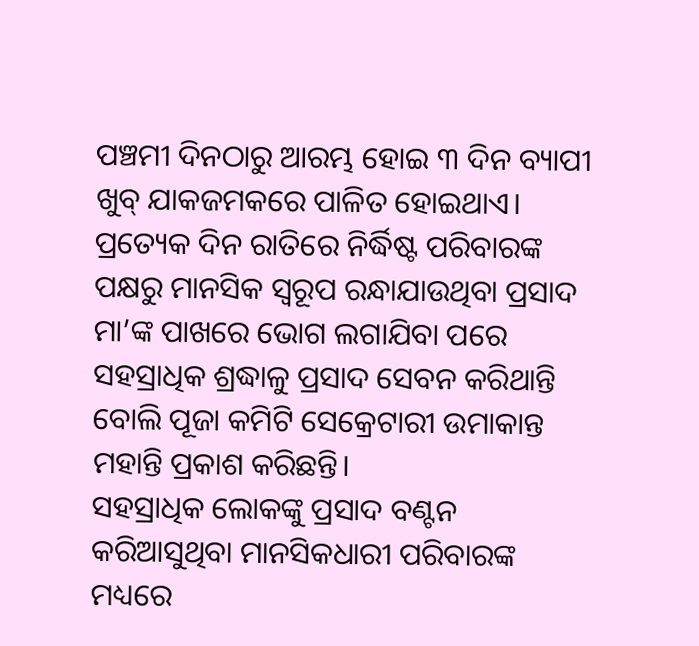ପଞ୍ଚମୀ ଦିନଠାରୁ ଆରମ୍ଭ ହୋଇ ୩ ଦିନ ବ୍ୟାପୀ ଖୁବ୍ ଯାକଜମକରେ ପାଳିତ ହୋଇଥାଏ। ପ୍ରତ୍ୟେକ ଦିନ ରାତିରେ ନିର୍ଦ୍ଧିଷ୍ଟ ପରିବାରଙ୍କ ପକ୍ଷରୁ ମାନସିକ ସ୍ୱରୂପ ରନ୍ଧାଯାଉଥିବା ପ୍ରସାଦ ମା’ଙ୍କ ପାଖରେ ଭୋଗ ଲଗାଯିବା ପରେ ସହସ୍ରାଧିକ ଶ୍ରଦ୍ଧାଳୁ ପ୍ରସାଦ ସେବନ କରିଥାନ୍ତି ବୋଲି ପୂଜା କମିଟି ସେକ୍ରେଟାରୀ ଉମାକାନ୍ତ ମହାନ୍ତି ପ୍ରକାଶ କରିଛନ୍ତି।
ସହସ୍ରାଧିକ ଲୋକଙ୍କୁ ପ୍ରସାଦ ବଣ୍ଟନ କରିଆସୁଥିବା ମାନସିକଧାରୀ ପରିବାରଙ୍କ ମଧ୍ୟରେ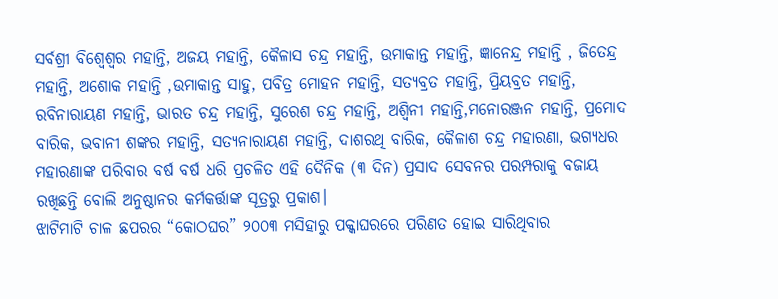ସର୍ବଶ୍ରୀ ବିଶ୍ୱେଶ୍ଵର ମହାନ୍ତି, ଅଜୟ ମହାନ୍ତି, କୈଳାସ ଚନ୍ଦ୍ର ମହାନ୍ତି, ଉମାକାନ୍ତ ମହାନ୍ତି, ଜ୍ଞାନେନ୍ଦ୍ର ମହାନ୍ତି , ଜିତେନ୍ଦ୍ର ମହାନ୍ତି, ଅଶୋକ ମହାନ୍ତି ,ଉମାକାନ୍ତ ସାହୁ, ପବିତ୍ର ମୋହନ ମହାନ୍ତି, ସତ୍ୟବ୍ରତ ମହାନ୍ତି, ପ୍ରିୟବ୍ରତ ମହାନ୍ତି, ରବିନାରାୟଣ ମହାନ୍ତି, ଭାରତ ଚନ୍ଦ୍ର ମହାନ୍ତି, ସୁରେଶ ଚନ୍ଦ୍ର ମହାନ୍ତି, ଅଶ୍ଵିନୀ ମହାନ୍ତି,ମନୋରଞ୍ଜନ ମହାନ୍ତି, ପ୍ରମୋଦ ବାରିକ, ଭବାନୀ ଶଙ୍କର ମହାନ୍ତି, ସତ୍ୟନାରାୟଣ ମହାନ୍ତି, ଦାଶରଥି ବାରିକ, କୈଳାଶ ଚନ୍ଦ୍ର ମହାରଣା, ଭଗ୍ୟଧର ମହାରଣାଙ୍କ ପରିବାର ବର୍ଷ ବର୍ଷ ଧରି ପ୍ରଚଳିତ ଏହି ଦୈନିକ (୩ ଦିନ) ପ୍ରସାଦ ସେବନର ପରମ୍ପରାକୁ ବଜାୟ ରଖିଛନ୍ତି ବୋଲି ଅନୁଷ୍ଠାନର କର୍ମକର୍ତ୍ତାଙ୍କ ସୂତ୍ରରୁ ପ୍ରକାଶ।
ଝାଟିମାଟି ଚାଳ ଛପରର “କୋଠଘର” ୨୦୦୩ ମସିହାରୁ ପକ୍କାଘରରେ ପରିଣତ ହୋଇ ସାରିଥିବାର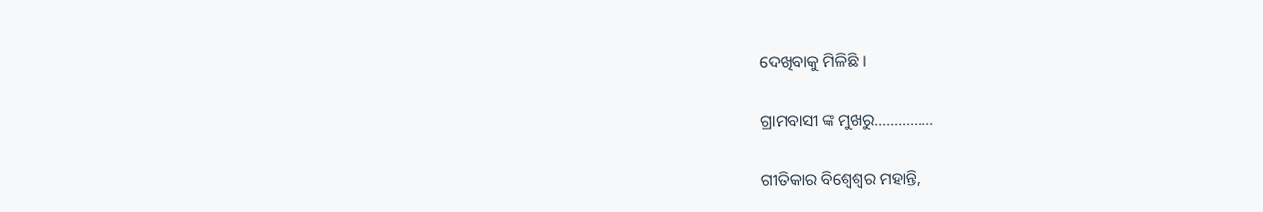ଦେଖିବାକୁ ମିଳିଛି ।

ଗ୍ରାମବାସୀ ଙ୍କ ମୁଖରୁ……………

ଗୀତିକାର ବିଶ୍ୱେଶ୍ୱର ମହାନ୍ତି,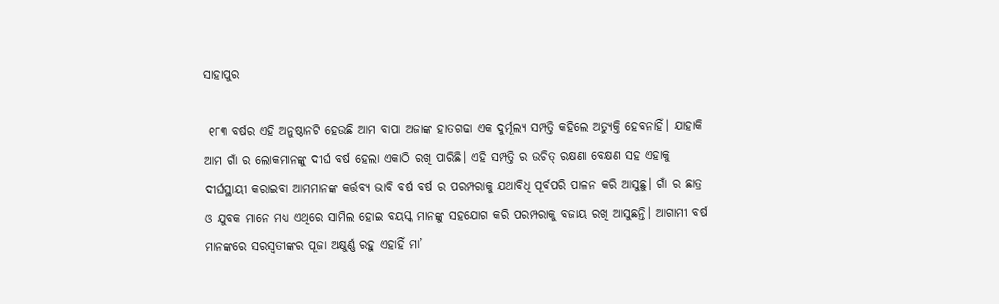ସାହାପୁର

 ୧୮୩ ବର୍ଷର ଏହି ଅନୁଷ୍ଠାନଟି ହେଉଛି ଆମ ବାପା ଅଜାଙ୍କ ହାତଗଢା ଏକ ଦୁର୍ମୂଲ୍ୟ ସମ୍ପତ୍ତି କହିଲେ ଅତ୍ୟୁକ୍ତି ହେବନାହିଁ। ଯାହାକି ଆମ ଗାଁ ର ଲୋକମାନଙ୍କୁ ଦୀର୍ଘ ବର୍ଷ ହେଲା ଏକାଠି ରଖି ପାରିଛି। ଏହି ସମ୍ପତ୍ତି ର ଉଚିତ୍ ରକ୍ଷଣା ବେକ୍ଷଣ ସହ ଏହାକୁ ଦୀର୍ଘସ୍ଥାୟୀ କରାଇବା ଆମମାନଙ୍କ କର୍ତ୍ତବ୍ୟ ଭାବି ବର୍ଷ ବର୍ଷ ର ପରମ୍ପରାକୁ ଯଥାବିଧି ପୂର୍ବପରି ପାଳନ କରି ଆସୁଛୁ। ଗାଁ ର ଛାତ୍ର ଓ ଯୁବକ ମାନେ ମଧ୍ୟ ଏଥିରେ ସାମିଲ ହୋଇ ବୟସ୍କ ମାନଙ୍କୁ ସହଯୋଗ କରି ପରମ୍ପରାକୁ ବଜାୟ ରଖି ଆସୁଛନ୍ତି। ଆଗାମୀ ବର୍ଷ ମାନଙ୍କରେ ସରସ୍ଵତୀଙ୍କର ପୂଜା ଅକ୍ଷୁର୍ଣ୍ଣ ରହୁ ଏହାହିଁ ମା’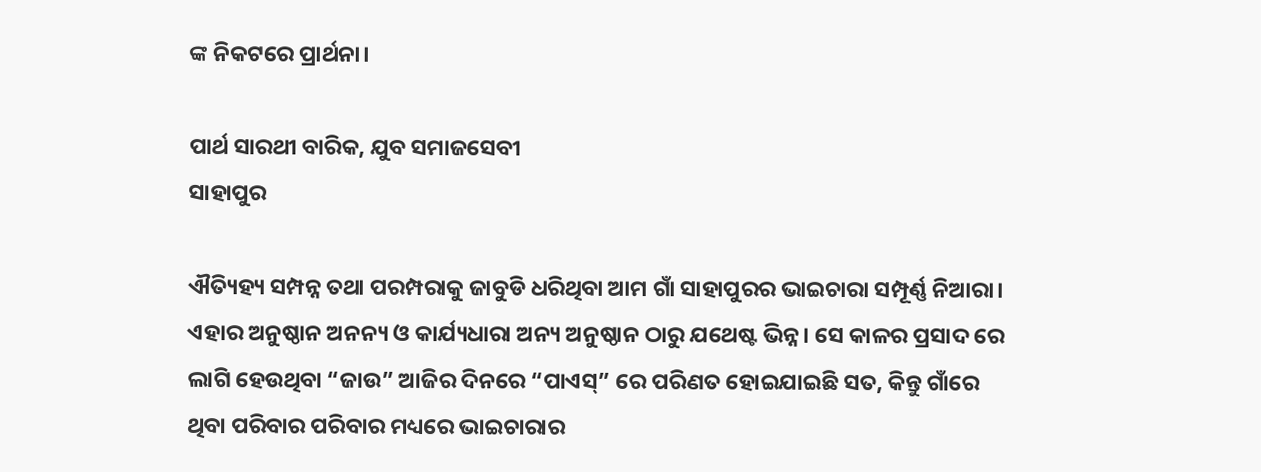ଙ୍କ ନିକଟରେ ପ୍ରାର୍ଥନା।

ପାର୍ଥ ସାରଥୀ ବାରିକ, ଯୁବ ସମାଜସେବୀ
ସାହାପୁର

ଐତ୍ୟିହ୍ୟ ସମ୍ପନ୍ନ ତଥା ପରମ୍ପରାକୁ ଜାବୁଡି ଧରିଥିବା ଆମ ଗାଁ ସାହାପୁରର ଭାଇଚାରା ସମ୍ପୂର୍ଣ୍ଣ ନିଆରା। ଏହାର ଅନୁଷ୍ଠାନ ଅନନ୍ୟ ଓ କାର୍ଯ୍ୟଧାରା ଅନ୍ୟ ଅନୁଷ୍ଠାନ ଠାରୁ ଯଥେଷ୍ଟ ଭିନ୍ନ। ସେ କାଳର ପ୍ରସାଦ ରେ ଲାଗି ହେଉଥିବା “ଜାଉ” ଆଜିର ଦିନରେ “ପାଏସ୍” ରେ ପରିଣତ ହୋଇଯାଇଛି ସତ, କିନ୍ତୁ ଗାଁରେ ଥିବା ପରିବାର ପରିବାର ମଧ୍ୟରେ ଭାଇଚାରାର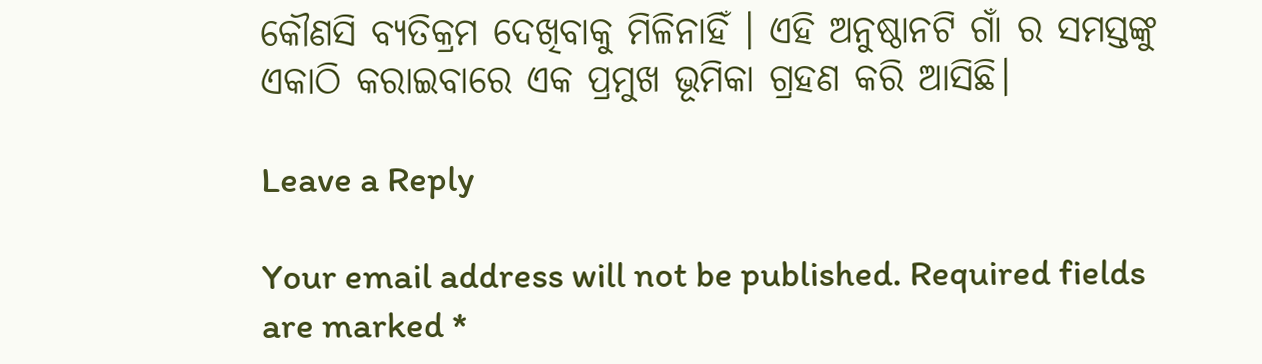କୌଣସି ବ୍ୟତିକ୍ରମ ଦେଖିବାକୁ ମିଳିନାହିଁ । ଏହି ଅନୁଷ୍ଠାନଟି ଗାଁ ର ସମସ୍ତଙ୍କୁ ଏକାଠି କରାଇବାରେ ଏକ ପ୍ରମୁଖ ଭୂମିକା ଗ୍ରହଣ କରି ଆସିଛି।

Leave a Reply

Your email address will not be published. Required fields are marked *